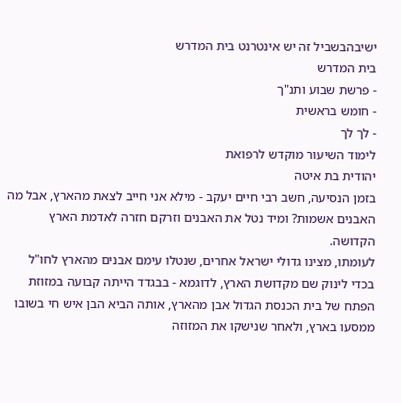ישיבהבשביל זה יש אינטרנט בית המדרש
בית המדרש
- פרשת שבוע ותנ"ך
- חומש בראשית
- לך לך
לימוד השיעור מוקדש לרפואת
יהודית בת איטה
בזמן הנסיעה, חשב רבי חיים יעקב - מילא אני חייב לצאת מהארץ, אבל מה האבנים אשמות? ומיד נטל את האבנים וזרקם חזרה לאדמת הארץ הקדושה.
לעומתו, מצינו גדולי ישראל אחרים, שנטלו עימם אבנים מהארץ לחו"ל בכדי לינוק שם מקדושת הארץ, לדוגמא - בבגדד הייתה קבועה במזוזת הפתח של בית הכנסת הגדול אבן מהארץ, אותה הביא הבן איש חי בשובו ממסעו בארץ, ולאחר שנישקו את המזוזה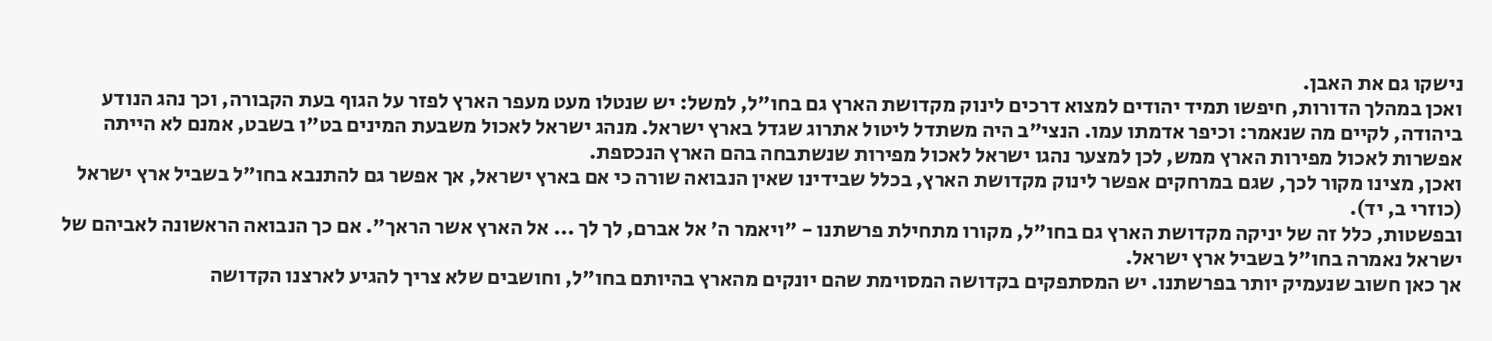נישקו גם את האבן.
ואכן במהלך הדורות, חיפשו תמיד יהודים למצוא דרכים לינוק מקדושת הארץ גם בחו"ל, למשל: יש שנטלו מעט מעפר הארץ לפזר על הגוף בעת הקבורה, וכך נהג הנודע ביהודה, לקיים מה שנאמר: וכיפר אדמתו עמו. הנצי"ב היה משתדל ליטול אתרוג שגדל בארץ ישראל. מנהג ישראל לאכול משבעת המינים בט"ו בשבט, אמנם לא הייתה אפשרות לאכול מפירות הארץ ממש, לכן למצער נהגו ישראל לאכול מפירות שנשתבחה בהם הארץ הנכספת.
ואכן, מצינו מקור לכך, שגם במרחקים אפשר לינוק מקדושת הארץ, בכלל שבידינו שאין הנבואה שורה כי אם בארץ ישראל, אך אפשר גם להתנבא בחו"ל בשביל ארץ ישראל (כוזרי ב, יד).
ובפשטות, כלל זה של יניקה מקדושת הארץ גם בחו"ל, מקורו מתחילת פרשתנו - "ויאמר ה' אל אברם, לך לך ... אל הארץ אשר הראך". אם כך הנבואה הראשונה לאביהם של ישראל נאמרה בחו"ל בשביל ארץ ישראל.
אך כאן חשוב שנעמיק יותר בפרשתנו. יש המסתפקים בקדושה המסוימת שהם יונקים מהארץ בהיותם בחו"ל, וחושבים שלא צריך להגיע לארצנו הקדושה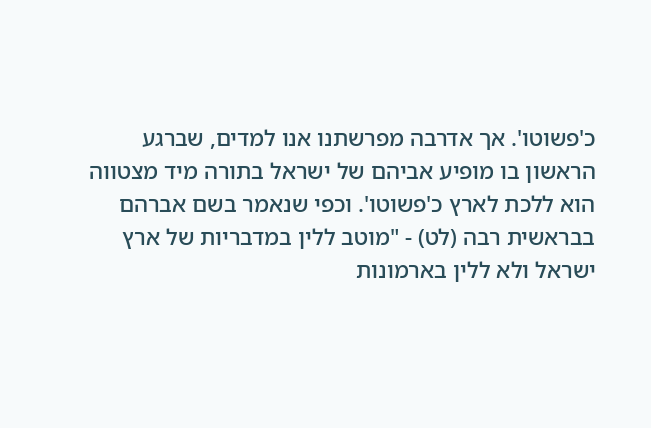כ'פשוטו'. אך אדרבה מפרשתנו אנו למדים, שברגע הראשון בו מופיע אביהם של ישראל בתורה מיד מצטווה הוא ללכת לארץ כ'פשוטו'. וכפי שנאמר בשם אברהם בבראשית רבה (לט) - "מוטב ללין במדבריות של ארץ ישראל ולא ללין בארמונות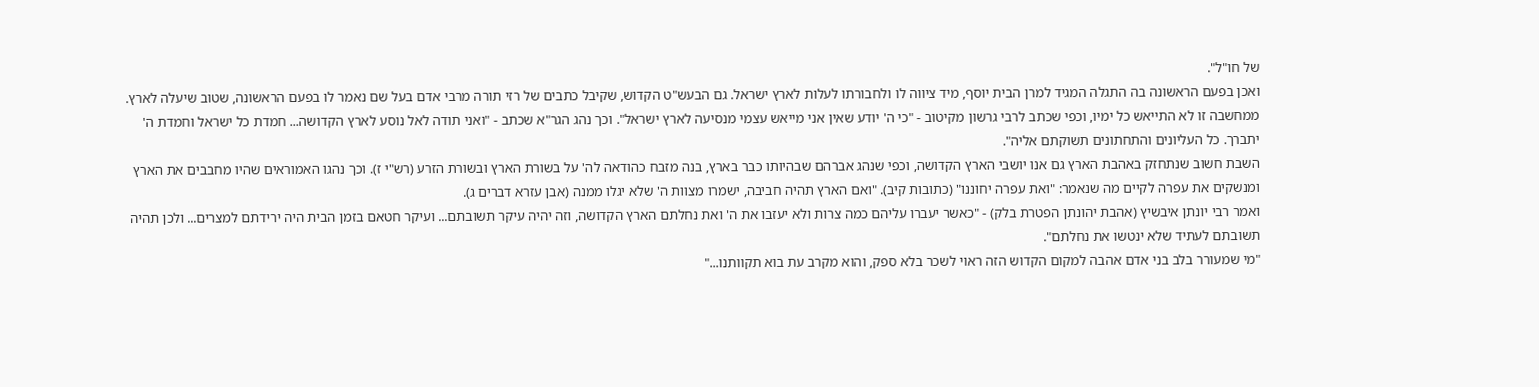של חו"ל".
ואכן בפעם הראשונה בה התגלה המגיד למרן הבית יוסף, מיד ציווה לו ולחבורתו לעלות לארץ ישראל. גם הבעש"ט הקדוש, שקיבל כתבים של רזי תורה מרבי אדם בעל שם נאמר לו בפעם הראשונה, שטוב שיעלה לארץ. ממחשבה זו לא התייאש כל ימיו, וכפי שכתב לרבי גרשון מקיטוב - "כי ה' יודע שאין אני מייאש עצמי מנסיעה לארץ ישראל". וכך נהג הגר"א שכתב - "ואני תודה לאל נוסע לארץ הקדושה... חמדת כל ישראל וחמדת ה' יתברך. כל העליונים והתחתונים תשוקתם אליה".
השבת חשוב שנתחזק באהבת הארץ גם אנו יושבי הארץ הקדושה, וכפי שנהג אברהם שבהיותו כבר בארץ, בנה מזבח כהודאה לה' על בשורת הארץ ובשורת הזרע (רש"י ז). וכך נהגו האמוראים שהיו מחבבים את הארץ ומנשקים את עפרה לקיים מה שנאמר: "ואת עפרה יחוננו" (כתובות קיב). "ואם הארץ תהיה חביבה, ישמרו מצוות ה' שלא יגלו ממנה (אבן עזרא דברים ג).
ואמר רבי יונתן איבשיץ (אהבת יהונתן הפטרת בלק) - "כאשר יעברו עליהם כמה צרות ולא יעזבו את ה' ואת נחלתם הארץ הקדושה, וזה יהיה עיקר תשובתם... ועיקר חטאם בזמן הבית היה ירידתם למצרים... ולכן תהיה תשובתם לעתיד שלא ינטשו את נחלתם".
"מי שמעורר בלב בני אדם אהבה למקום הקדוש הזה ראוי לשכר בלא ספק, והוא מקרב עת בוא תקוותנו..."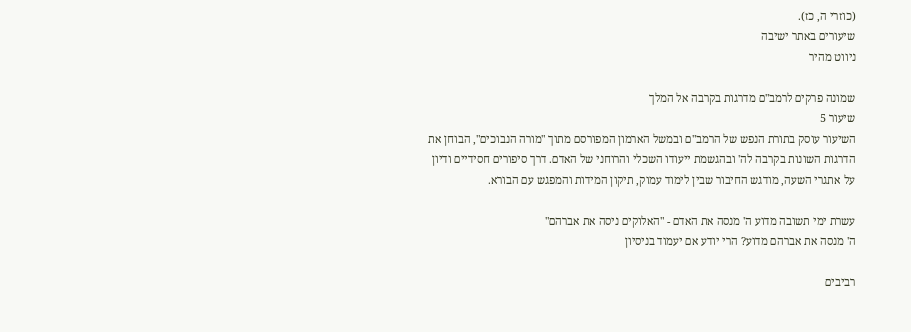(כוזרי ה, כז).
שיעורים באתר ישיבה
ניווט מהיר

שמונה פרקים לרמב"ם מדרגות בקרבה אל המלך
שיעור 5
השיעור עוסק בתורת הנפש של הרמב"ם ובמשל הארמון המפורסם מתוך "מורה הנבוכים", הבוחן את הדרגות השונות בקרבה לה' ובהגשמת ייעודו השכלי והרוחני של האדם. דרך סיפורים חסידיים ודיון על אתגרי השעה, מודגש החיבור שבין לימוד עמוק, תיקון המידות והמפגש עם הבורא.

עשרת ימי תשובה מדוע ה' מנסה את האדם - "האלוקים ניסה את אברהם"
ה' מנסה את אברהם מדוע? הרי יודע אם יעמוד בניסיון

רביבים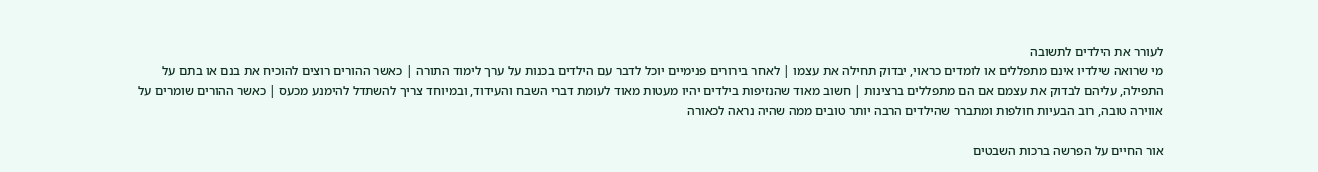לעורר את הילדים לתשובה
מי שרואה שילדיו אינם מתפללים או לומדים כראוי, יבדוק תחילה את עצמו | לאחר בירורים פנימיים יוכל לדבר עם הילדים בכנות על ערך לימוד התורה | כאשר ההורים רוצים להוכיח את בנם או בתם על התפילה, עליהם לבדוק את עצמם אם הם מתפללים ברצינות | חשוב מאוד שהנזיפות בילדים יהיו מעטות מאוד לעומת דברי השבח והעידוד, ובמיוחד צריך להשתדל להימנע מכעס | כאשר ההורים שומרים על אווירה טובה, רוב הבעיות חולפות ומתברר שהילדים הרבה יותר טובים ממה שהיה נראה לכאורה

אור החיים על הפרשה ברכות השבטים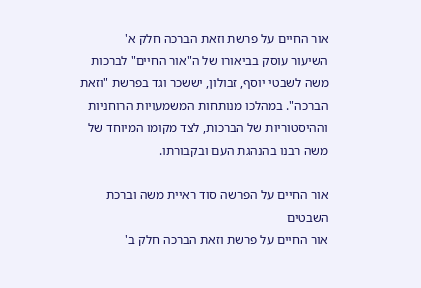אור החיים על פרשת וזאת הברכה חלק א'
השיעור עוסק בביאורו של ה"אור החיים" לברכות משה לשבטי יוסף, זבולון, יששכר וגד בפרשת "וזאת הברכה". במהלכו מנותחות המשמעויות הרוחניות וההיסטוריות של הברכות, לצד מקומו המיוחד של משה רבנו בהנהגת העם ובקבורתו.

אור החיים על הפרשה סוד ראיית משה וברכת השבטים
אור החיים על פרשת וזאת הברכה חלק ב'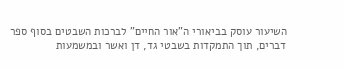השיעור עוסק בביאורי ה"אור החיים" לברכות השבטים בסוף ספר דברים, תוך התמקדות בשבטי גד, דן ואשר ובמשמעות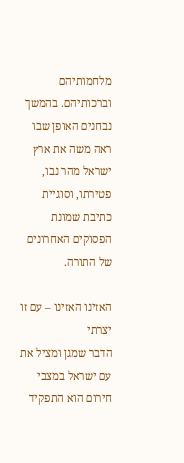מלחמותיהם וברכותיהם. בהמשך נבחנים האופן שבו ראה משה את ארץ ישראל מהר נבו, פטירתו, וסוגיית כתיבת שמונת הפסוקים האחרונים של התורה.

האזינו האזינו – עם זו יצרתי
הדבר שמגן ומציל את עם ישראל במצבי חירום הוא התפקיד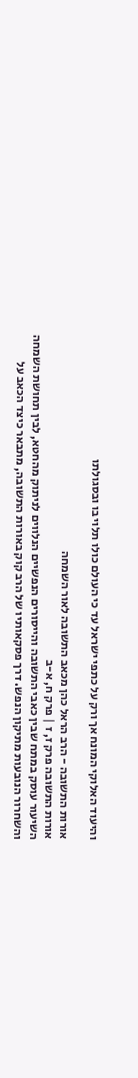והיעוד האלוקי המונח אך ורק על כתפי ישראל עד כי העולם כולו תלוי בו ובסגולתו

אורות התשובה - הרב הראל כהן מכאב התשובה לאור השמחה
אורות התשובה פרק ז, ז | פרק ח, א-ב
השיעור עוסק במתח שבין כאבי התשובה והייסורים הנפשיים הנלווים לניתוק מהחטא, לבין תחושת השמחה והשחרור הנובעות מתיקון הנפש. דרך פסקאותיו של הרב קוק באורות התשובה, מתבאר כיצד הכאב על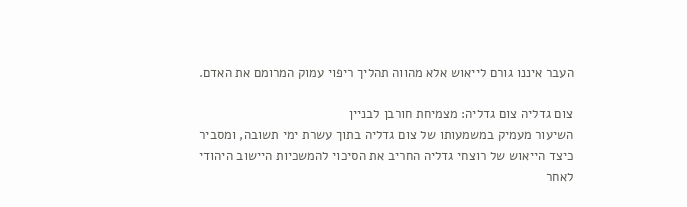העבר איננו גורם לייאוש אלא מהווה תהליך ריפוי עמוק המרומם את האדם.

צום גדליה צום גדליה: מצמיחת חורבן לבניין
השיעור מעמיק במשמעותו של צום גדליה בתוך עשרת ימי תשובה, ומסביר כיצד הייאוש של רוצחי גדליה החריב את הסיכוי להמשכיות היישוב היהודי לאחר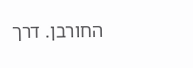החורבן. דרך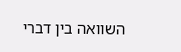השוואה בין דברי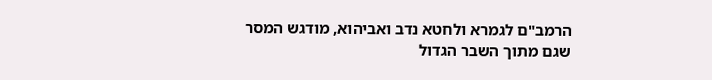הרמב"ם לגמרא ולחטא נדב ואביהוא, מודגש המסר שגם מתוך השבר הגדול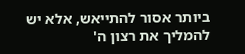ביותר אסור להתייאש, אלא יש להמליך את רצון ה'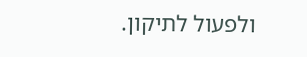ולפעול לתיקון.